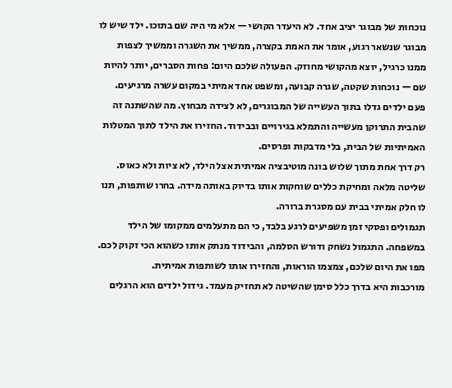נוכחות של מבוגר יציב אחד. לא היעדר הקושי — אלא מי היה שם בתוכו. ילד שיש לו מבוגר שנשאר רגוע, אומר את האמת בקצרה, ממשיך את השגרה וממשיך לצפות ממנו כרגיל, יוצא מהקושי מחוזק. הפעולה שלכם היום: פחות הסברים, יותר להיות שם — נוכחות שקטה, שגרה קבועה, ומשפט אחד אמיתי במקום עשרה מרגיעים.
פעם ילדים גדלו בתוך העשייה של המבוגרים, לא לצידה מבחוץ. מה שהשתנה זה שהבית התרוקן מעשייה והתמלא בגירויים ובבידוד. החזירו את הילד לתוך המטלות האמיתיות של הבית, בלי מדבקות ופרסים.
רק דרך אחת מתוך שלוש בונה מוטיבציה אמיתית אצל הילד, לא ציות ולא כאוס. שליטה מלאה ומחיקת כללים שוחקות אותו בדיוק באותה מידה. בחרו שותפות, תנו לו חלק אמיתי בבית עם מסגרת ברורה.
תגמולים ופסקי זמן משפיעים לרגע בלבד, כי הם מתעלמים ממקומו של הילד במשפחה. התגמול נשחק ודורש הסלמה, והבידוד מנתק אותו כשהוא הכי זקוק לכם. מפו את היום שלכם, צמצמו הוראות, והחזירו אותו לשותפות אמיתית.
מורכבות היא בדרך כלל סימן שהשיטה לא תחזיק מעמד. גידול ילדים הוא הרגלים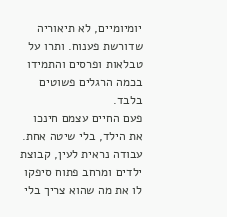יומיומיים, לא תיאוריה שדורשת פענוח. ותרו על טבלאות ופרסים והתמידו בכמה הרגלים פשוטים בלבד.
פעם החיים עצמם חינכו את הילד, בלי שיטה אחת. עבודה נראית לעין, קבוצת ילדים ומרחב פתוח סיפקו לו את מה שהוא צריך בלי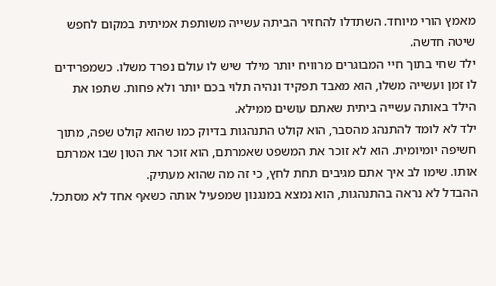מאמץ הורי מיוחד. השתדלו להחזיר הביתה עשייה משותפת אמיתית במקום לחפש שיטה חדשה.
ילד שחי בתוך חיי המבוגרים מרוויח יותר מילד שיש לו עולם נפרד משלו. כשמפרידים לו זמן ועשייה משלו, הוא מאבד תפקיד ונהיה תלוי בכם יותר ולא פחות. שתפו את הילד באותה עשייה ביתית שאתם עושים ממילא.
ילד לא לומד להתנהג מהסבר, הוא קולט התנהגות בדיוק כמו שהוא קולט שפה, מתוך חשיפה יומיומית. הוא לא זוכר את המשפט שאמרתם, הוא זוכר את הטון שבו אמרתם אותו. שימו לב איך אתם מגיבים תחת לחץ, כי זה מה שהוא מעתיק.
ההבדל לא נראה בהתנהגות, הוא נמצא במנגנון שמפעיל אותה כשאף אחד לא מסתכל.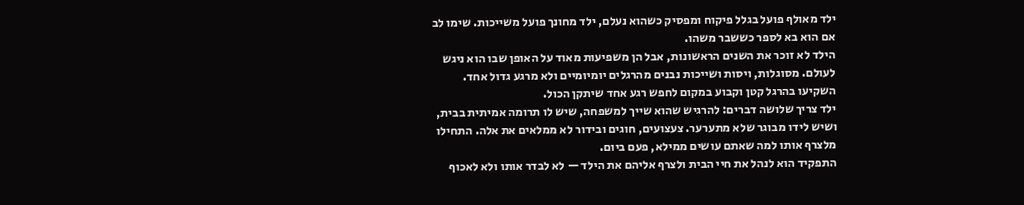ילד מאולף פועל בגלל פיקוח ומפסיק כשהוא נעלם, ילד מחונך פועל משייכות. שימו לב אם הוא בא לספר כששבר משהו.
הילד לא זוכר את השנים הראשונות, אבל הן משפיעות מאוד על האופן שבו הוא ניגש לעולם. מסוגלות, ויסות ושייכות נבנים מהרגלים יומיומיים ולא מרגע גדול אחד. השקיעו בהרגל קטן וקבוע במקום לחפש רגע אחד שיתקן הכול.
ילד צריך שלושה דברים: להרגיש שהוא שייך למשפחה, שיש לו תרומה אמיתית בבית, ושיש לידו מבוגר שלא מתערער. צעצועים, חוגים ובידור לא ממלאים את אלה. התחילו מלצרף אותו למה שאתם עושים ממילא, פעם ביום.
התפקיד הוא לנהל את חיי הבית ולצרף אליהם את הילד — לא לבדר אותו ולא לאכוף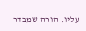עליו. הורה שמבדר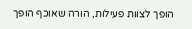הופך לצוות פעילות, הורה שאוכף הופך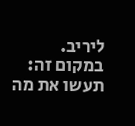ליריב. במקום זה: תעשו את מה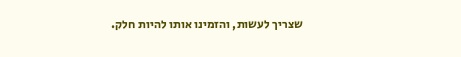שצריך לעשות, והזמינו אותו להיות חלק.